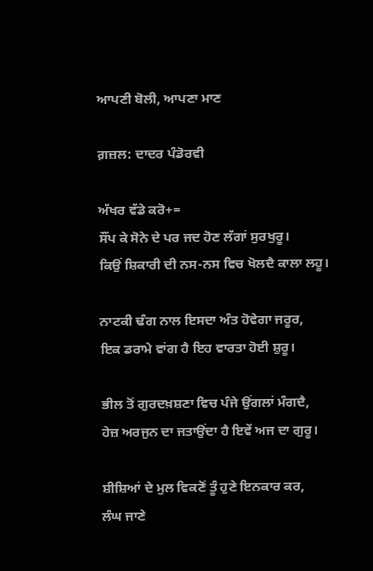ਆਪਣੀ ਬੋਲੀ, ਆਪਣਾ ਮਾਣ

ਗ਼ਜ਼ਲ: ਦਾਦਰ ਪੰਡੋਰਵੀ

ਅੱਖਰ ਵੱਡੇ ਕਰੋ+=
ਸੌਂਪ ਕੇ ਸੋਨੇ ਦੇ ਪਰ ਜਦ ਹੋਣ ਲੱਗਾਂ ਸੁਰਖੁਰੂ।
ਕਿਉਂ ਸ਼ਿਕਾਰੀ ਦੀ ਨਸ-ਨਸ ਵਿਚ ਖੋਲਦੈ ਕਾਲਾ ਲਹੂ।

ਨਾਟਕੀ ਢੰਗ ਨਾਲ ਇਸਦਾ ਅੰਤ ਹੋਵੇਗਾ ਜਰੂਰ,
ਇਕ ਡਰਾਮੇ ਵਾਂਗ ਹੈ ਇਹ ਵਾਰਤਾ ਹੋਈ ਸ਼ੁਰੂ।

ਭੀਲ ਤੋਂ ਗੁਰਦਖ਼ਸ਼ਣਾ ਵਿਚ ਪੰਜੇ ਉਂਗਲਾਂ ਮੰਗਦੈ,
ਹੇਜ਼ ਅਰਜੁਨ ਦਾ ਜਤਾਉਂਦਾ ਹੈ ਇਵੇਂ ਅਜ ਦਾ ਗੁਰੂ।

ਸ਼ੀਸ਼ਿਆਂ ਦੇ ਮੁਲ ਵਿਕਣੋਂ ਤੂੰ ਹੁਣੇ ਇਨਕਾਰ ਕਰ,
ਲੰਘ ਜਾਣੇ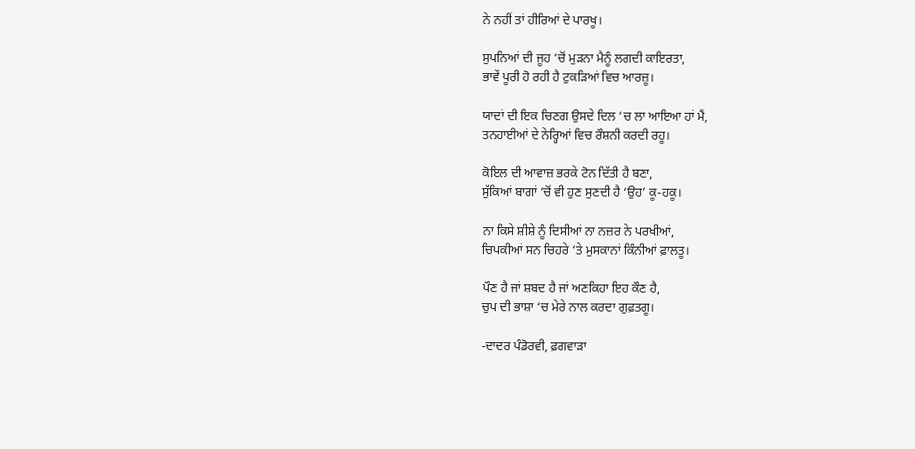ਨੇ ਨਹੀਂ ਤਾਂ ਹੀਰਿਆਂ ਦੇ ਪਾਰਖੂ।

ਸੁਪਨਿਆਂ ਦੀ ਜੂਹ ‘ਚੋਂ ਮੁੜਨਾ ਮੈਨੂੰ ਲਗਦੀ ਕਾਇਰਤਾ,
ਭਾਵੇਂ ਪੂਰੀ ਹੋ ਰਹੀ ਹੈ ਟੁਕੜਿਆਂ ਵਿਚ ਆਰਜ਼ੂ।

ਯਾਦਾਂ ਦੀ ਇਕ ਚਿਣਗ ਉਸਦੇ ਦਿਲ ‘ਚ ਲਾ ਆਇਆ ਹਾਂ ਮੈਂ,
ਤਨਹਾਈਆਂ ਦੇ ਨੇਰ੍ਹਿਆਂ ਵਿਚ ਰੌਸ਼ਨੀ ਕਰਦੀ ਰਹੂ।

ਕੋਇਲ ਦੀ ਆਵਾਜ਼ ਭਰਕੇ ਟੋਨ ਦਿੱਤੀ ਹੈ ਬਣਾ,
ਸੁੱਕਿਆਂ ਬਾਗਾਂ ‘ਚੋਂ ਵੀ ਹੁਣ ਸੁਣਦੀ ਹੈ ‘ਉਹ’ ਕੂ-ਹਕੂ।

ਨਾ ਕਿਸੇ ਸ਼ੀਸ਼ੇ ਨੂੰ ਦਿਸੀਆਂ ਨਾ ਨਜ਼ਰ ਨੇ ਪਰਖੀਆਂ,
ਚਿਪਕੀਆਂ ਸਨ ਚਿਹਰੇ ‘ਤੇ ਮੁਸਕਾਨਾਂ ਕਿੰਨੀਆਂ ਫ਼ਾਲਤੂ।

ਪੌਣ ਹੈ ਜਾਂ ਸ਼ਬਦ ਹੈ ਜਾਂ ਅਣਕਿਹਾ ਇਹ ਕੌਣ ਹੈ,
ਚੁਪ ਦੀ ਭਾਸ਼ਾ ‘ਚ ਮੇਰੇ ਨਾਲ ਕਰਦਾ ਗੁਫ਼ਤਗੂ।

-ਦਾਦਰ ਪੰਡੋਰਵੀ, ਫ਼ਗਵਾੜਾ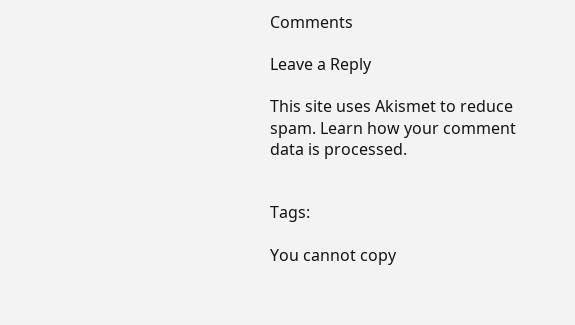Comments

Leave a Reply

This site uses Akismet to reduce spam. Learn how your comment data is processed.


Tags:

You cannot copy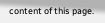content of this page.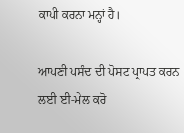ਕਾਪੀ ਕਰਨਾ ਮਨ੍ਹਾਂ ਹੈ।

ਆਪਣੀ ਪਸੰਦ ਦੀ ਪੋਸਟ ਪ੍ਰਾਪਤ ਕਰਨ ਲਈ ਈ-ਮੇਲ ਕਰੋ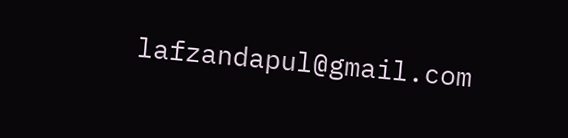lafzandapul@gmail.com